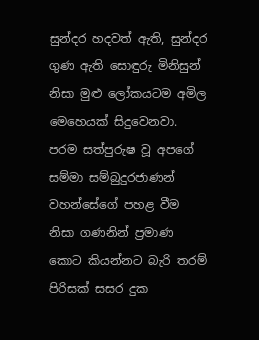සුන්දර හදවත් ඇති, සුන්දර ගුණ ඇති සොඳුරු මිනිසුන් නිසා මුළු ලෝකයටම අමිල මෙහෙයක් සිදුවෙනවා. පරම සත්පුරුෂ වූ අපගේ සම්මා සම්බුදුරජාණන් වහන්සේගේ පහළ වීම නිසා ගණනින් ප්‍රමාණ කොට කියන්නට බැරි තරම් පිරිසක් සසර දුක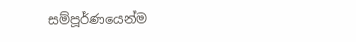සම්පූර්ණයෙන්ම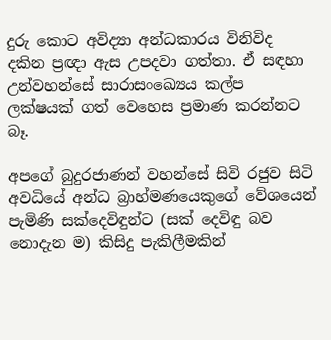දුරු කොට අවිද්‍යා අන්ධකාරය විනිවිද දකින ප්‍රඥා ඇස උපදවා ගත්තා. ඒ සඳහා උන්වහන්සේ සාරාසංඛ්‍යෙය කල්ප ලක්ෂයක් ගත් වෙහෙස ප්‍රමාණ කරන්නට බෑ.

අපගේ බුදුරජාණන් වහන්සේ සිවි රජුව සිටි අවධියේ අන්ධ බ්‍රාහ්මණයෙකුගේ වේශයෙන් පැමිණි සක්දෙවිඳුන්ට (සක් දෙවිඳු බව නොදැන ම) කිසිදු පැකිලීමකින්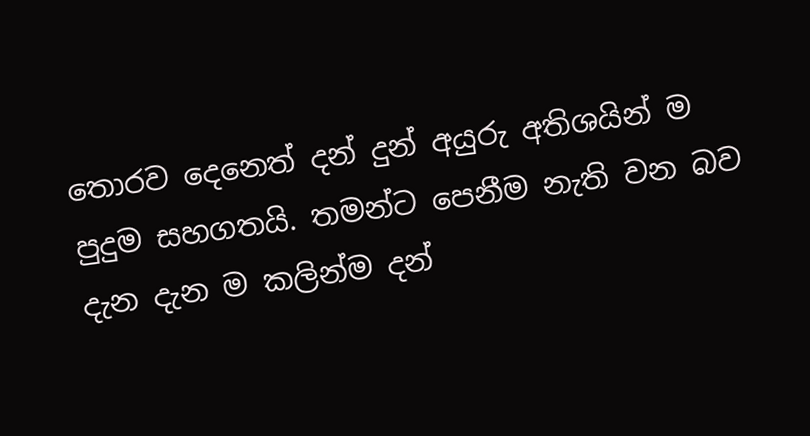තොරව දෙනෙත් දන් දුන් අයුරු අතිශයින් ම පුදුම සහගතයි. තමන්ට පෙනීම නැති වන බව දැන දැන ම කලින්ම දන්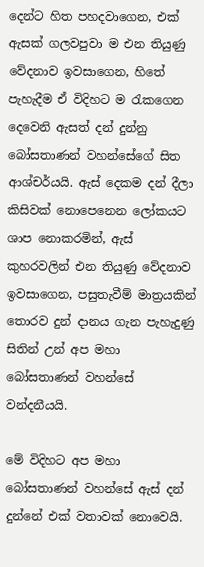දෙන්ට හිත පහදවාගෙන, එක් ඇසක් ගලවපුවා ම එන තියුණු වේදනාව ඉවසාගෙන, හිතේ පැහැදීම ඒ විදිහට ම රැකගෙන දෙවෙනි ඇසත් දන් දුන්නු බෝසතාණන් වහන්සේගේ සිත ආශ්චර්යයි. ඇස් දෙකම දන් දීලා කිසිවක් නොපෙනෙන ලෝකයට ශාප නොකරමින්, ඇස් කුහරවලින් එන තියුණු වේදනාව ඉවසාගෙන, පසුතැවීම් මාත්‍රයකින් තොරව දුන් දානය ගැන පැහැදුණු සිතින් උන් අප මහා බෝසතාණන් වහන්සේ වන්දනීයයි.

මේ විදිහට අප මහා බෝසතාණන් වහන්සේ ඇස් දන් දුන්නේ එක් වතාවක් නොවෙයි.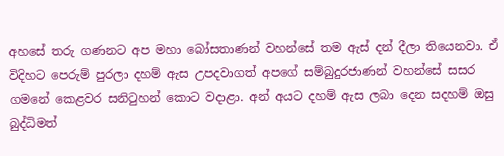අහසේ තරු ගණනට අප මහා බෝසතාණන් වහන්සේ තම ඇස් දන් දීලා තියෙනවා. ඒ විදිහට පෙරුම් පුරලා දහම් ඇස උපදවාගත් අපගේ සම්බුදුරජාණන් වහන්සේ සසර ගමනේ කෙළවර සනිටුහන් කොට වදාළා. අන් අයට දහම් ඇස ලබා දෙන සදහම් ඔසු බුද්ධිමත්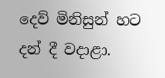දෙව් මිනිසුන් හට දන් දී වදාළා.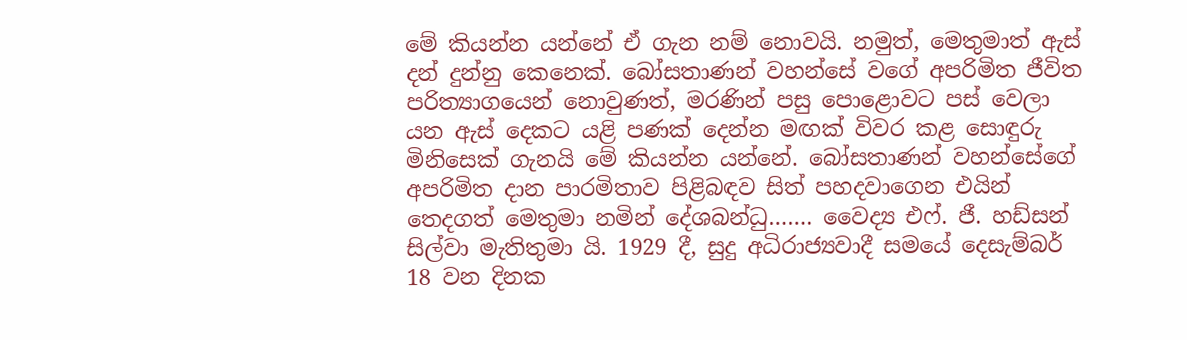මේ කියන්න යන්නේ ඒ ගැන නම් නොවයි. නමුත්, මෙතුමාත් ඇස් දන් දුන්නු කෙනෙක්. බෝසතාණන් වහන්සේ වගේ අපරිමිත ජීවිත පරිත්‍යාගයෙන් නොවුණත්, මරණින් පසු පොළොවට පස් වෙලා යන ඇස් දෙකට යළි පණක් දෙන්න මඟක් විවර කළ සොඳුරු මිනිසෙක් ගැනයි මේ කියන්න යන්නේ. බෝසතාණන් වහන්සේගේ අපරිමිත දාන පාරමිතාව පිළිබඳව සිත් පහදවාගෙන එයින් තෙදගත් මෙතුමා නමින් දේශබන්ධු……. වෛද්‍ය එෆ්. ජී. හඩ්සන් සිල්වා මැතිතුමා යි. 1929 දී, සුදු අධිරාජ්‍යවාදී සමයේ දෙසැම්බර් 18 වන දිනක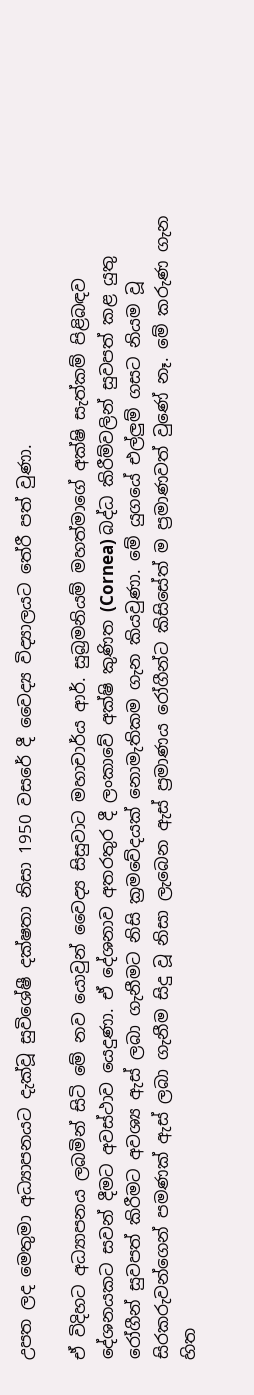උපත ලද මෙතුමා අධ්‍යාපනයට දැක්වූ සුවිශේෂී දක්ෂතා නිසා 1950 වසරේ දී වෛද්‍ය විද්‍යාලයට තේරී පත් වුණා.

ඒ විදිහට අධ්‍යාපනය ලබමින් සිටි මේ නව යොවුන් වෛද්‍ය සිසුවාට මහාචාර්ය ආර්. සුබ්‍රමනියම් මහත්මාගේ අක්ෂි සැත්කම් පිළිබඳව දේශනයකට සවන් දීමට අවස්ථාව යෙදුණා. ඒ දේශනාව අතරතුර දී ලංකාවේ අක්ෂි කුණිත (Cornea) බද්ධ කිරීම්වලින් සුවපත් කළ යුතු රෝගීන් සුවපත් කිරීමට අවශ්‍ය ඇස් ලබා ගැනීමට නිසි ක්‍රමවේදයක් නොමැතිකම ගැන කියවුණා. මේ යුගයේ එල්ලුම් ගසට නියම වූ සිරකරුවන්ගෙන් පමණක් ඇස් ලබා ගැනීම සිදු වූ නිසා ලැබෙන ඇස් ප්‍රමාණය රෝගීන්ට කිසිසේත් ම ප්‍රමාණවත් වුණේ නෑ. මේ කරුණ ගැන හිත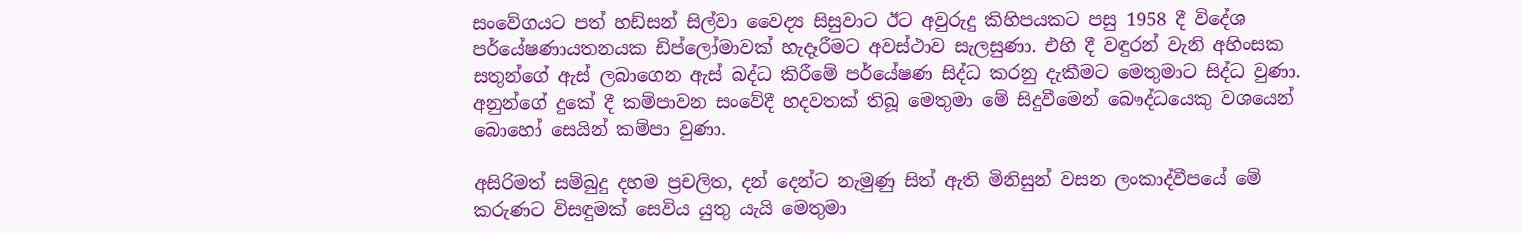සංවේගයට පත් හඩ්සන් සිල්වා වෛද්‍ය සිසුවාට ඊට අවුරුදු කිහිපයකට පසු 1958 දී විදේශ පර්යේෂණායතනයක ඩිප්ලෝමාවක් හැදෑරීමට අවස්ථාව සැලසුණා. එහි දී වඳුරන් වැනි අහිංසක සතුන්ගේ ඇස් ලබාගෙන ඇස් බද්ධ කිරීමේ පර්යේෂණ සිද්ධ කරනු දැකීමට මෙතුමාට සිද්ධ වුණා. අනුන්ගේ දුකේ දී කම්පාවන සංවේදී හදවතක් තිබූ මෙතුමා මේ සිදුවීමෙන් බෞද්ධයෙකු වශයෙන් බොහෝ සෙයින් කම්පා වුණා.

අසිරිමත් සම්බුදු දහම ප්‍රචලිත, දන් දෙන්ට නැමුණු සිත් ඇති මිනිසුන් වසන ලංකාද්වීපයේ මේ කරුණට විසඳුමක් සෙවිය යුතු යැයි මෙතුමා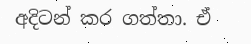අදිටන් කර ගත්තා. ඒ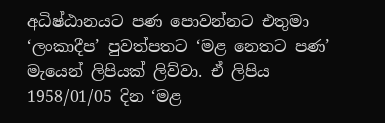අධිෂ්ඨානයට පණ පොවන්නට එතුමා ‘ලංකාදීප’ පුවත්පතට ‘මළ නෙතට පණ’ මැයෙන් ලිපියක් ලිව්වා. ඒ ලිපිය 1958/01/05 දින ‘මළ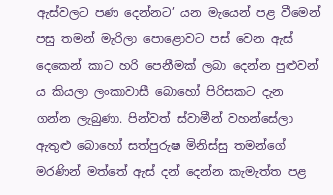ඇස්වලට පණ දෙන්නට’ යන මැයෙන් පළ වීමෙන් පසු තමන් මැරිලා පොළොවට පස් වෙන ඇස් දෙකෙන් කාට හරි පෙනීමක් ලබා දෙන්න පුළුවන් ය කියලා ලංකාවාසී බොහෝ පිරිසකට දැන ගන්න ලැබුණා. පින්වත් ස්වාමීන් වහන්සේලා ඇතුළු බොහෝ සත්පුරුෂ මිනිස්සු තමන්ගේ මරණින් මත්තේ ඇස් දන් දෙන්න කැමැත්ත පළ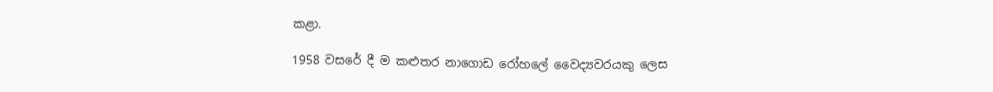කළා.

1958 වසරේ දී ම කළුතර නාගොඩ රෝහලේ වෛද්‍යවරයකු ලෙස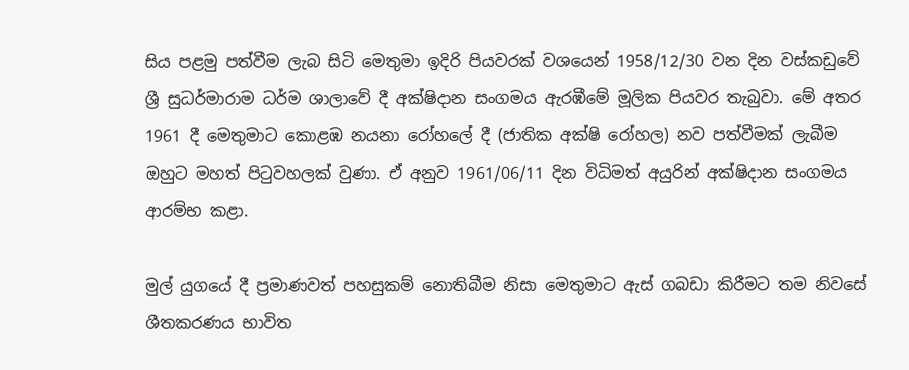සිය පළමු පත්වීම ලැබ සිටි මෙතුමා ඉදිරි පියවරක් වශයෙන් 1958/12/30 වන දින වස්කඩුවේ ශ්‍රී සුධර්මාරාම ධර්ම ශාලාවේ දී අක්ෂිදාන සංගමය ඇරඹීමේ මූලික පියවර තැබුවා. මේ අතර 1961 දී මෙතුමාට කොළඹ නයනා රෝහලේ දී (ජාතික අක්ෂි රෝහල) නව පත්වීමක් ලැබීම ඔහුට මහත් පිටුවහලක් වුණා. ඒ අනුව 1961/06/11 දින විධිමත් අයුරින් අක්ෂිදාන සංගමය ආරම්භ කළා.

මුල් යුගයේ දී ප්‍රමාණවත් පහසුකම් නොතිබීම නිසා මෙතුමාට ඇස් ගබඩා කිරීමට තම නිවසේ ශීතකරණය භාවිත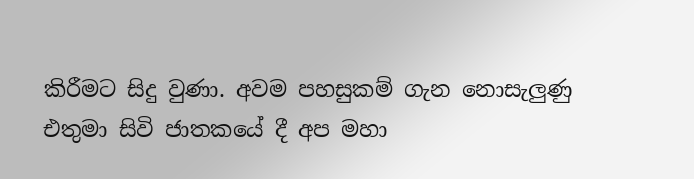කිරීමට සිදු වුණා. අවම පහසුකම් ගැන නොසැලුණු එතුමා සිවි ජාතකයේ දී අප මහා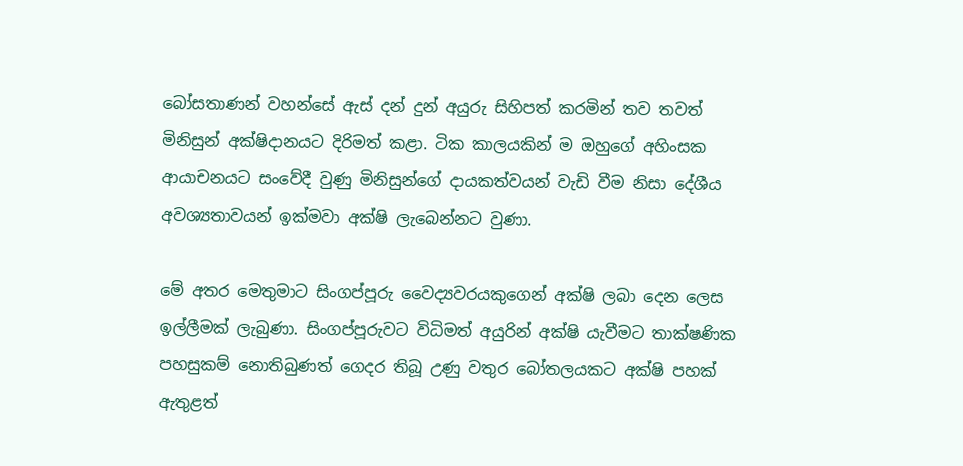බෝසතාණන් වහන්සේ ඇස් දන් දුන් අයුරු සිහිපත් කරමින් තව තවත් මිනිසුන් අක්ෂිදානයට දිරිමත් කළා. ටික කාලයකින් ම ඔහුගේ අහිංසක ආයාචනයට සංවේදී වුණු මිනිසුන්ගේ දායකත්වයන් වැඩි වීම නිසා දේශීය අවශ්‍යතාවයන් ඉක්මවා අක්ෂි ලැබෙන්නට වුණා.

මේ අතර මෙතුමාට සිංගප්පූරු වෛද්‍යවරයකුගෙන් අක්ෂි ලබා දෙන ලෙස ඉල්ලීමක් ලැබුණා. සිංගප්පූරුවට විධිමත් අයුරින් අක්ෂි යැවීමට තාක්ෂණික පහසුකම් නොතිබුණත් ගෙදර තිබූ උණු වතුර බෝතලයකට අක්ෂි පහක් ඇතුළත්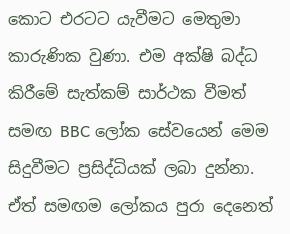කොට එරටට යැවීමට මෙතුමා කාරුණික වුණා. එම අක්ෂි බද්ධ කිරීමේ සැත්කම් සාර්ථක වීමත් සමඟ BBC ලෝක සේවයෙන් මෙම සිදුවීමට ප්‍රසිද්ධියක් ලබා දුන්නා. ඒත් සමඟම ලෝකය පුරා දෙනෙත්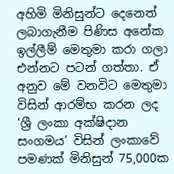අහිමි මිනිසුන්ට දෙනෙත් ලබාගැනීම පිණිස අනේක ඉල්ලීම් මෙතුමා කරා ගලා එන්නට පටන් ගත්තා. ඒ අනුව මේ වනවිට මෙතුමා විසින් ආරම්භ කරන ලද ‘ශ්‍රී ලංකා අක්ෂිදාන සංගමය’ විසින් ලංකාවේ පමණක් මිනිසුන් 75,000ක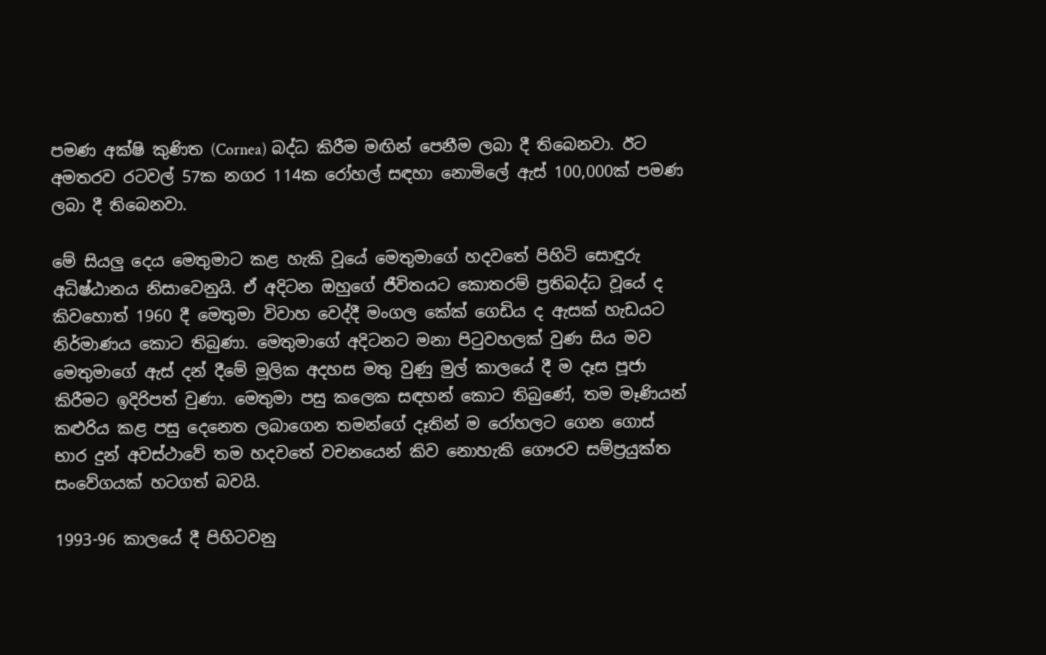පමණ අක්ෂි කුණිත (Cornea) බද්ධ කිරීම මඟින් පෙනීම ලබා දී තිබෙනවා. ඊට අමතරව රටවල් 57ක නගර 114ක රෝහල් සඳහා නොමිලේ ඇස් 100,000ක් පමණ ලබා දී තිබෙනවා.

මේ සියලු දෙය මෙතුමාට කළ හැකි වූයේ මෙතුමාගේ හදවතේ පිහිටි සොඳුරු අධිෂ්ඨානය නිසාවෙනුයි. ඒ අදිටන ඔහුගේ ජීවිතයට කොතරම් ප්‍රතිබද්ධ වූයේ ද කිවහොත් 1960 දී මෙතුමා විවාහ වෙද්දී මංගල කේක් ගෙඩිය ද ඇසක් හැඩයට නිර්මාණය කොට තිබුණා. මෙතුමාගේ අදිටනට මනා පිටුවහලක් වුණ සිය මව මෙතුමාගේ ඇස් දන් දීමේ මූලික අදහස මතු වුණු මුල් කාලයේ දී ම දෑස පූජා කිරීමට ඉදිරිපත් වුණා. මෙතුමා පසු කලෙක සඳහන් කොට තිබුණේ, තම මෑණියන් කළුරිය කළ පසු දෙනෙත ලබාගෙන තමන්ගේ දෑතින් ම රෝහලට ගෙන ගොස් භාර දුන් අවස්ථාවේ තම හදවතේ වචනයෙන් කිව නොහැකි ගෞරව සම්ප්‍රයුක්ත සංවේගයක් හටගත් බවයි.

1993-96 කාලයේ දී පිහිටවනු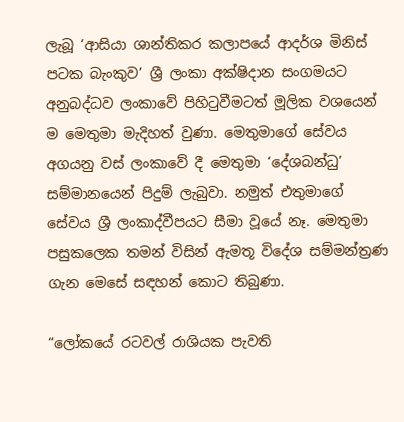ලැබූ ‘ආසියා ශාන්තිකර කලාපයේ ආදර්ශ මිනිස් පටක බැංකුව’ ශ්‍රී ලංකා අක්ෂිදාන සංගමයට අනුබද්ධව ලංකාවේ පිහිටුවීමටත් මූලික වශයෙන් ම මෙතුමා මැදිහත් වුණා. මෙතුමාගේ සේවය අගයනු වස් ලංකාවේ දී මෙතුමා ‘දේශබන්ධු’ සම්මානයෙන් පිදුම් ලැබුවා. නමුත් එතුමාගේ සේවය ශ්‍රී ලංකාද්වීපයට සීමා වූයේ නෑ. මෙතුමා පසුකලෙක තමන් විසින් ඇමතූ විදේශ සම්මන්ත්‍රණ ගැන මෙසේ සඳහන් කොට තිබුණා.

“ලෝකයේ රටවල් රාශියක පැවති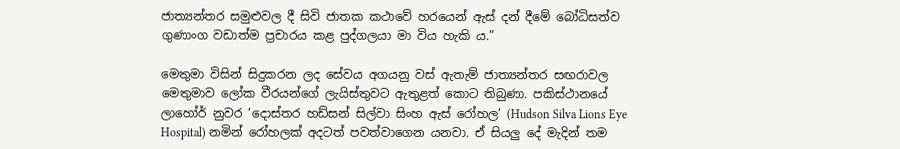ජාත්‍යන්තර සමුළුවල දී සිවි ජාතක කථාවේ හරයෙන් ඇස් දන් දීමේ බෝධිසත්ව ගුණාංග වඩාත්ම ප්‍රචාරය කළ පුද්ගලයා මා විය හැකි ය.”

මෙතුමා විසින් සිදුකරන ලද සේවය අගයනු වස් ඇතැම් ජාත්‍යන්තර සඟරාවල මෙතුමාව ලෝක වීරයන්ගේ ලැයිස්තුවට ඇතුළත් කොට තිබුණා. පකිස්ථානයේ ලාහෝර් නුවර ‘දොස්තර හඩ්සන් සිල්වා සිංහ ඇස් රෝහල’ (Hudson Silva Lions Eye Hospital) නමින් රෝහලක් අදටත් පවත්වාගෙන යනවා. ඒ සියලු දේ මැදින් තම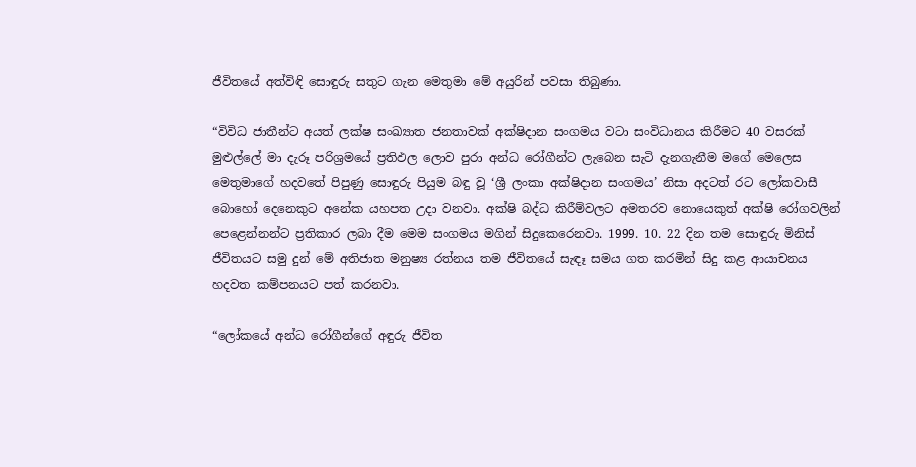ජීවිතයේ අත්විඳි සොඳුරු සතුට ගැන මෙතුමා මේ අයුරින් පවසා තිබුණා.

“විවිධ ජාතීන්ට අයත් ලක්ෂ සංඛ්‍යාත ජනතාවක් අක්ෂිදාන සංගමය වටා සංවිධානය කිරීමට 40 වසරක් මුළුල්ලේ මා දැරූ පරිශ්‍රමයේ ප්‍රතිඵල ලොව පුරා අන්ධ රෝගීන්ට ලැබෙන සැටි දැනගැනීම මගේ මෙලෙස මෙතුමාගේ හදවතේ පිපුණු සොඳුරු පියුම බඳු වූ ‘ශ්‍රී ලංකා අක්ෂිදාන සංගමය’ නිසා අදටත් රට ලෝකවාසී බොහෝ දෙනෙකුට අනේක යහපත උදා වනවා. අක්ෂි බද්ධ කිරීම්වලට අමතරව නොයෙකුත් අක්ෂි රෝගවලින් පෙළෙන්නන්ට ප්‍රතිකාර ලබා දීම මෙම සංගමය මගින් සිදුකෙරෙනවා. 1999. 10. 22 දින තම සොඳුරු මිනිස් ජීවිතයට සමු දුන් මේ අතිජාත මනුෂ්‍ය රත්නය තම ජීවිතයේ සැඳෑ සමය ගත කරමින් සිදු කළ ආයාචනය හදවත කම්පනයට පත් කරනවා.

“ලෝකයේ අන්ධ රෝගීන්ගේ අඳුරු ජීවිත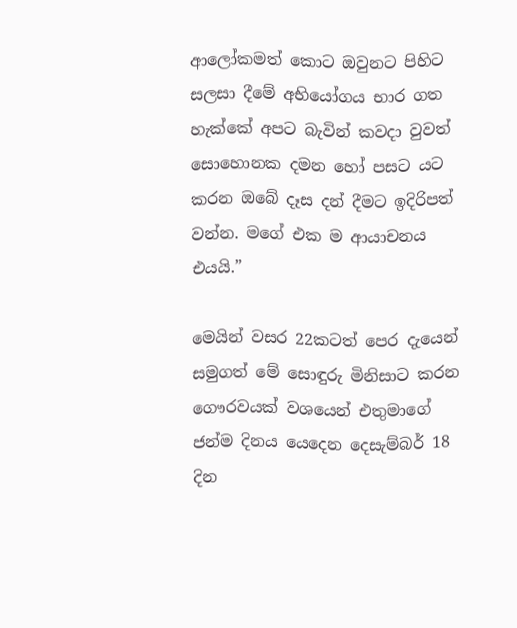ආලෝකමත් කොට ඔවුනට පිහිට සලසා දීමේ අභියෝගය භාර ගත හැක්කේ අපට බැවින් කවදා වුවත් සොහොනක දමන හෝ පසට යට කරන ඔබේ දෑස දන් දීමට ඉදිරිපත් වන්න. මගේ එක ම ආයාචනය එයයි.”

මෙයින් වසර 22කටත් පෙර දැයෙන් සමුගත් මේ සොඳුරු මිනිසාට කරන ගෞරවයක් වශයෙන් එතුමාගේ ජන්ම දිනය යෙදෙන දෙසැම්බර් 18 දින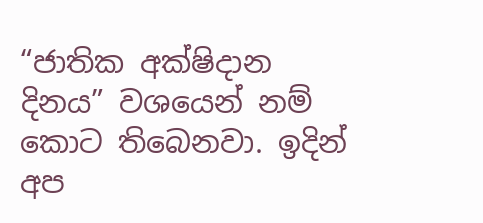“ජාතික අක්ෂිදාන දිනය” වශයෙන් නම් කොට තිබෙනවා. ඉදින් අප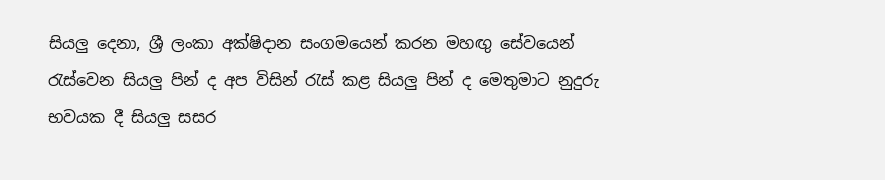සියලු දෙනා, ශ්‍රී ලංකා අක්ෂිදාන සංගමයෙන් කරන මහඟු සේවයෙන් රැස්වෙන සියලු පින් ද අප විසින් රැස් කළ සියලු පින් ද මෙතුමාට නුදුරු භවයක දී සියලු සසර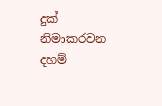දුක් නිමාකරවන දහම්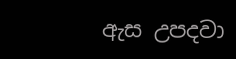ඇස උපදවා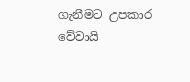ගැනීමට උපකාර වේවායි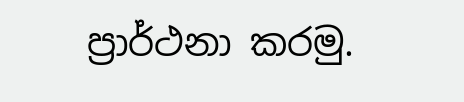ප්‍රාර්ථනා කරමු.